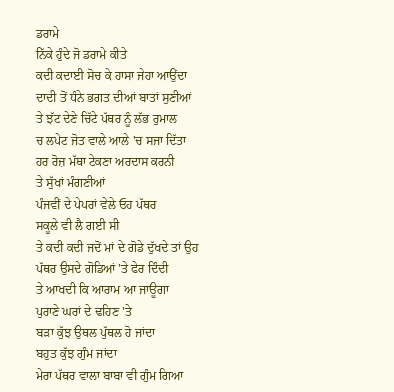ਡਰਾਮੇ
ਨਿੱਕੇ ਹੁੰਦੇ ਜੋ ਡਰਾਮੇ ਕੀਤੇ
ਕਦੀ ਕਦਾਈ ਸੋਚ ਕੇ ਹਾਸਾ ਜੇਹਾ ਆਉਂਦਾ
ਦਾਦੀ ਤੋਂ ਧੰਨੇ ਭਗਤ ਦੀਆਂ ਬਾਤਾਂ ਸੁਣੀਆਂ
ਤੇ ਝੱਟ ਦੇਣੇ ਚਿੱਟੇ ਪੱਥਰ ਨੂੰ ਲੱਭ ਰੁਮਾਲ
ਚ ਲਪੇਟ ਜੋਤ ਵਾਲੇ ਆਲੇ 'ਚ ਸਜਾ ਦਿੱਤਾ
ਹਰ ਰੋਜ਼ ਮੱਥਾ ਟੇਕਣਾ ਅਰਦਾਸ ਕਰਨੀ
ਤੇ ਸੁੱਖਾਂ ਮੰਗਣੀਆਂ
ਪੰਜਵੀਂ ਦੇ ਪੇਪਰਾਂ ਵੇਲੇ ਓਹ ਪੱਥਰ
ਸਕੂਲੇ ਵੀ ਲੈ ਗਈ ਸੀ
ਤੇ ਕਦੀ ਕਦੀ ਜਦੋਂ ਮਾਂ ਦੇ ਗੋਡੇ ਦੁੱਖਦੇ ਤਾਂ ਉਹ
ਪੱਥਰ ਉਸਦੇ ਗੋਡਿਆਂ 'ਤੇ ਫੇਰ ਦਿੰਦੀ
ਤੇ ਆਖਦੀ ਕਿ ਆਰਾਮ ਆ ਜਾਊਗਾ
ਪੁਰਾਣੇ ਘਰਾਂ ਦੇ ਢਹਿਣ 'ਤੇ
ਬੜਾ ਕੁੱਝ ਉਥਲ ਪੁੱਥਲ ਹੋ ਜਾਂਦਾ
ਬਹੁਤ ਕੁੱਝ ਗੁੰਮ ਜਾਂਦਾ
ਮੇਰਾ ਪੱਥਰ ਵਾਲਾ ਬਾਬਾ ਵੀ ਗੁੰਮ ਗਿਆ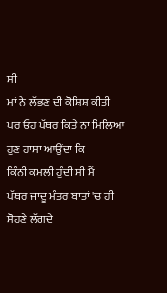ਸੀ
ਮਾਂ ਨੇ ਲੱਭਣ ਦੀ ਕੋਸ਼ਿਸ਼ ਕੀਤੀ
ਪਰ ਓਹ ਪੱਥਰ ਕਿਤੇ ਨਾ ਮਿਲਿਆ
ਹੁਣ ਹਾਸਾ ਆਉਂਦਾ ਕਿ
ਕਿੰਨੀ ਕਮਲੀ ਹੁੰਦੀ ਸੀ ਮੈਂ
ਪੱਥਰ ਜਾਦੂ ਮੰਤਰ ਬਾਤਾਂ 'ਚ ਹੀ
ਸੋਹਣੇ ਲੱਗਦੇ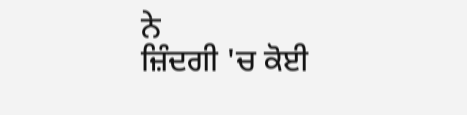ਨੇ
ਜ਼ਿੰਦਗੀ 'ਚ ਕੋਈ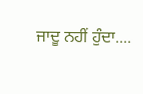ਜਾਦੂ ਨਹੀਂ ਹੁੰਦਾ....